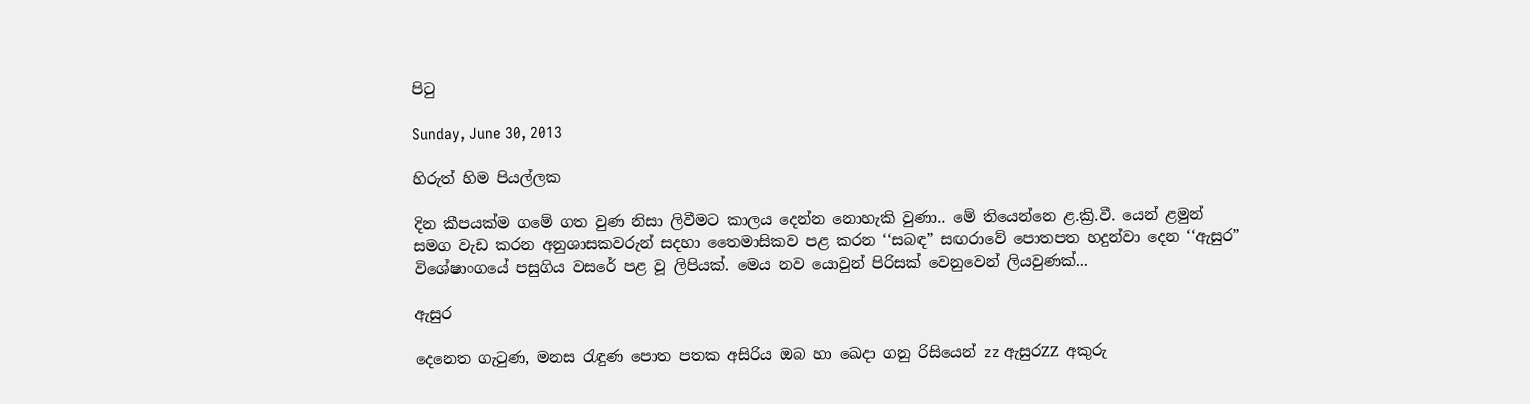පිටු

Sunday, June 30, 2013

හිරුත් හිම පියල්ලක

දින කීපයක්ම ගමේ ගත වුණ නිසා ලිවීමට කාලය දෙන්න නොහැකි වුණා.. මේ තියෙන්නෙ ළ.ක්‍රි.වී. යෙන් ළමුන් සමග වැඩ කරන අනුශාසකවරුන් සදහා තෛමාසිකව පළ කරන ‘‘සබඳ” සඟරාවේ පොතපත හදුන්වා දෙන ‘‘ඇසුර” විශේෂාංගයේ පසුගිය වසරේ පළ වූ ලිපියක්. මෙය නව යොවුන් පිරිසක් වෙනුවෙන් ලියවුණක්...

ඇසුර

දෙනෙත ගැටුණ, මනස රැඳුණ පොත පතක අසිරිය ඔබ හා ඛෙදා ගනු රිසියෙන් zz ඇසුරZZ අකුරු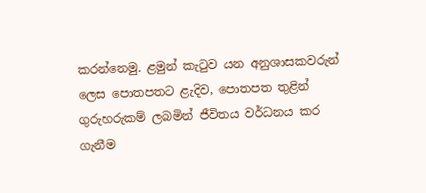කරන්නෙමු. ළමුන් කැටුව යන අනුශාසකවරුන් ලෙස පොතපතට ළැදිව, පොතපත තුළින් ගුරුහරුකම් ලබමින් ජීවිතය වර්ධනය කර ගැනීම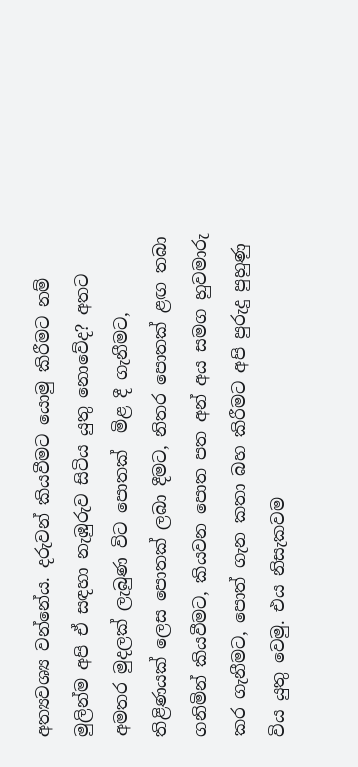අත්‍යවශ්‍ය වන්නේය. දරුවන් කියවීමට යොමු කිරීමට නම් මුලින්ම අපි ඒ සඳහා නැඹුරුව සිටිය යුතු නොවේද? අතට අමතර මුදලක් ලැබුණ විට පොතක්  මිළ දී ගැනීමට, තිළිණයක් ලෙස පොතක් ලබා දීමට, නිතර පොතක් ළඟ තබා ගනිමින් කියවීමට, කියවන පොත පත අන් අය සමග හුවමාරු කර ගැනීමට, පොත් ගැන කතා බහ කිරීමට අපි පුරුදු පුහුණු විය යුතු වෙමු. එය නිසැකවම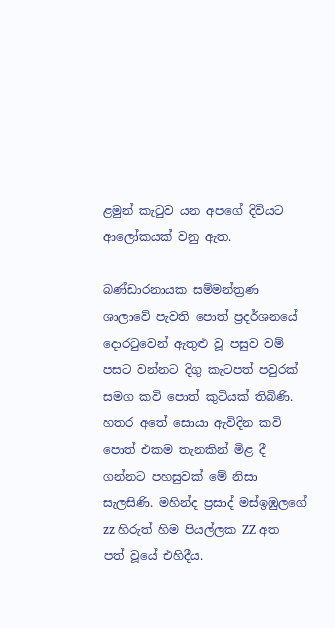ළමුන් කැටුව යන අපගේ දිවියට ආලෝකයක් වනු ඇත.

බණ්ඩාරනායක සම්මන්ත්‍රණ ශාලාවේ පැවති පොත් ප්‍රදර්ශනයේ දොරටුවෙන් ඇතුළු වූ පසුව වම් පසට වන්නට දිගු කැටපත් පවුරක් සමග කවි පොත් කුටියක් තිබිණි. හතර අතේ සොයා ඇවිදින කවි පොත් එකම තැනකින් මිළ දී ගන්නට පහසුවක් මේ නිසා සැලසිණි. මහින්ද ප්‍රසාද් මස්ඉඹුලගේ zz හිරුත් හිම පියල්ලක ZZ අත පත් වූයේ එහිදීය.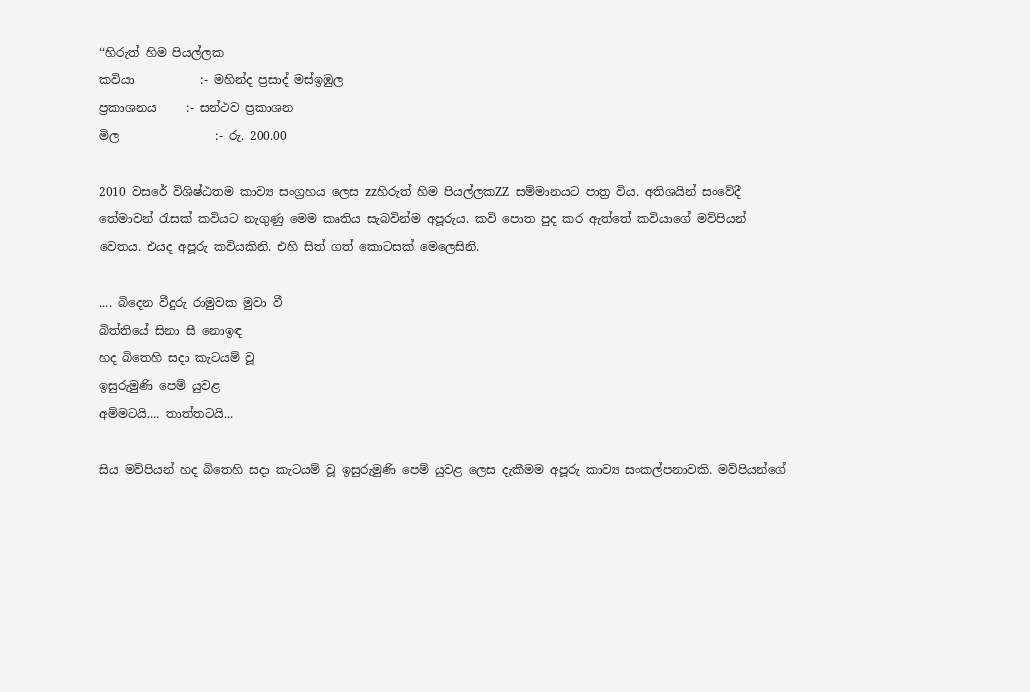‘‘හිරුත් හිම පියල්ලක
කවියා           :- මහින්ද ප්‍රසාද් මස්ඉඹුල
ප්‍රකාශනය     :- සන්ථව ප්‍රකාශන
මිල                :- රු. 200.00

2010 වසරේ විශිෂ්ඨතම කාව්‍ය සංග්‍රහය ලෙස zzහිරුත් හිම පියල්ලකZZ සම්මානයට පාත්‍ර විය. අතිශයින් සංවේදී තේමාවන් රැසක් කවියට නැගුණු මෙම කෘතිය සැබවින්ම අපූරුය. කවි පොත පුද කර ඇත්තේ කවියාගේ මව්පියන් වෙතය. එයද අපූරු කවියකිනි. එහි සිත් ගත් කොටසක් මෙලෙසිනි.

.... බිදෙන වීදුරු රාමුවක මුවා වී
බිත්තියේ සිනා සී නොඉඳ
හද බිතෙහි සදා කැටයම් වූ
ඉසුරුමුණි පෙම් යුවළ
අම්මටයි.... තාත්තටයි...

සිය මව්පියන් හද බිතෙහි සදා කැටයම් වූ ඉසුරුමුණි පෙම් යුවළ ලෙස දැකීමම අපූරු කාව්‍ය සංකල්පනාවකි. මව්පියන්ගේ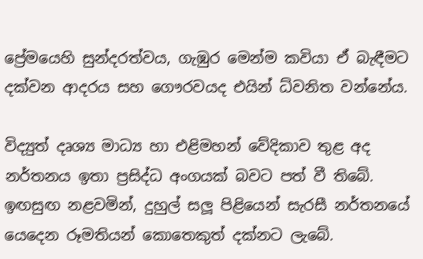ප්‍රේමයෙහි සුන්දරත්වය, ගැඹුර මෙන්ම කවියා ඒ බැඳීමට දක්වන ආදරය සහ ගෞරවයද එයින් ධ්වනිත වන්නේය.

විද්‍යුත් දෘශ්‍ය මාධ්‍ය හා එළිමහන් වේදිකාව තුළ අද නර්තනය ඉතා ප්‍රසිද්ධ අංගයක් බවට පත් වී තිබේ. ඉඟසුඟ නළවමින්, දුහුල් සලූ පිළියෙන් සැරසී නර්තනයේ යෙදෙන රූමතියන් කොතෙකුත් දක්නට ලැබේ.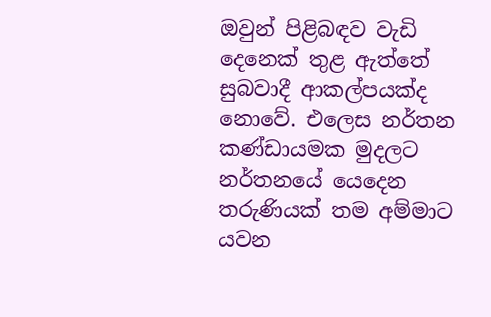ඔවුන් පිළිබඳව වැඩි දෙනෙක් තුළ ඇත්තේ සුබවාදී ආකල්පයක්ද නොවේ. එලෙස නර්තන කණ්ඩායමක මුදලට නර්තනයේ යෙදෙන තරුණියක් තම අම්මාට යවන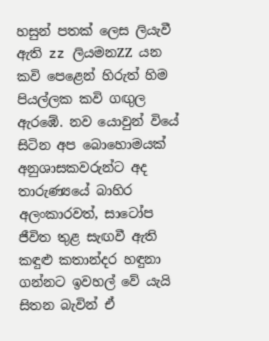හසුන් පතක් ලෙස ලියැවී ඇති zz ලියමනZZ යන කවි පෙළෙන් හිරුත් හිම පියල්ලක කවි ගඟුල ඇරඹේ. නව යොවුන් වියේ සිටින අප බොහොමයක් අනුශාසකවරුන්ට අද තාරුණ්‍යයේ බාහිර අලංකාරවත්, සාටෝප ජීවිත තුළ සැඟවී ඇති කඳුළු කතාන්දර හඳුනා ගන්නට ඉවහල් වේ යැයි සිතන බැවින් ඒ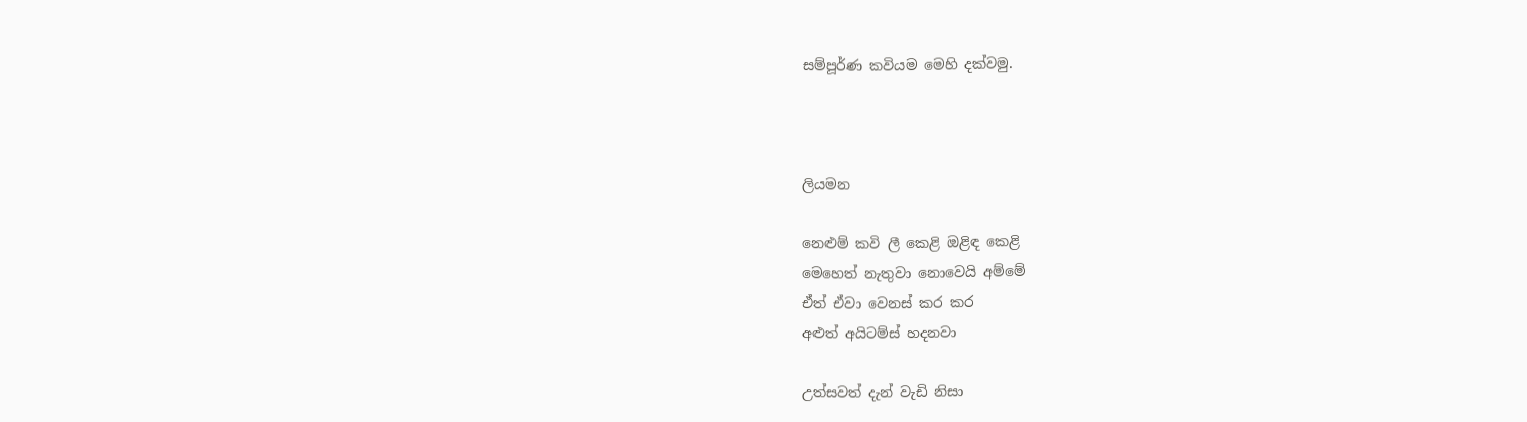සම්පූර්ණ කවියම මෙහි දක්වමු.



ලියමන

නෙළුම් කවි ලී කෙළි ඔළිඳ කෙළි
මෙහෙත් නැතුවා නොවෙයි අම්මේ
ඒත් ඒවා වෙනස් කර කර
අළුත් අයිටම්ස් හදනවා

උත්සවත් දැන් වැඩි නිසා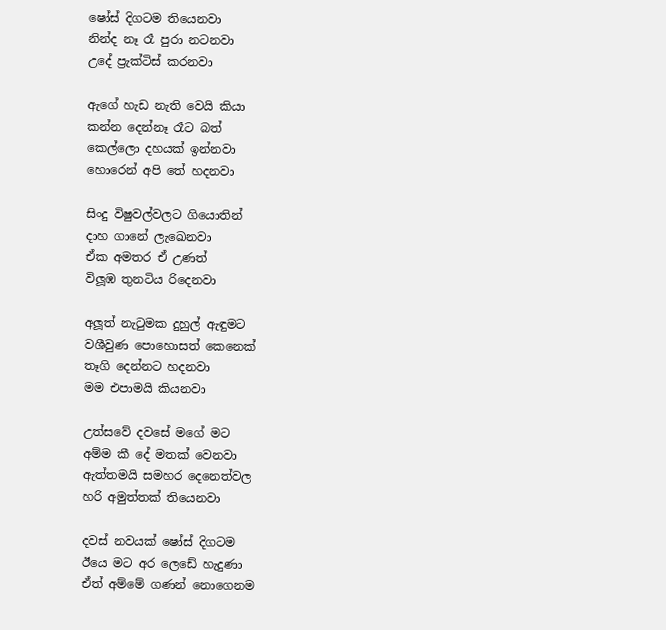ෂෝස් දිගටම තියෙනවා
නින්ද නෑ රෑ පුරා නටනවා
උදේ ප්‍රැක්ටිස් කරනවා

ඇගේ හැඩ නැති වෙයි කියා
කන්න දෙන්නෑ රෑට බත්
කෙල්ලො දහයක් ඉන්නවා
හොරෙන් අපි තේ හදනවා

සිංදු විෂුවල්වලට ගියොතින්
දාහ ගානේ ලැඛෙනවා
ඒක අමතර ඒ උණත්
විලූඹ තුනටිය රිදෙනවා

අලූත් නැටුමක දුහුල් ඇඳුමට
වශීවුණ පොහොසත් කෙනෙක්
තෑගි දෙන්නට හදනවා
මම එපාමයි කියනවා

උත්සවේ දවසේ මගේ මට
අම්ම කී දේ මතක් වෙනවා
ඇත්තමයි සමහර දෙනෙත්වල
හරි අමුත්තක් තියෙනවා

දවස් නවයක් ෂෝස් දිගටම
ඊයෙ මට අර ලෙඩේ හැදුණා
ඒත් අම්මේ ගණන් නොගෙනම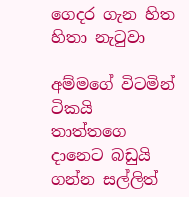ගෙදර ගැන හිත හිතා නැටුවා

අම්මගේ විටමින් ටිකයි
තාත්තගෙ දානෙට බඩුයි
ගන්න සල්ලිත්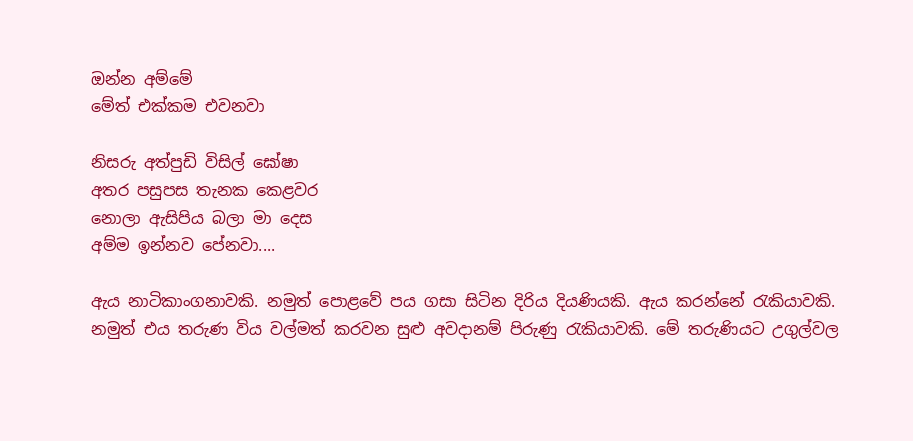ඔන්න අම්මේ
මේත් එක්කම එවනවා

නිසරු අත්පුඩි විසිල් ඝෝෂා
අතර පසුපස තැනක කෙළවර
නොලා ඇසිපිය බලා මා දෙස
අම්ම ඉන්නව පේනවා....

ඇය නාටිකාංගනාවකි. නමුත් පොළවේ පය ගසා සිටින දිරිය දියණියකි. ඇය කරන්නේ රැකියාවකි. නමුත් එය තරුණ විය වල්මත් කරවන සුළු අවදානම් පිරුණු රැකියාවකි. මේ තරුණියට උගුල්වල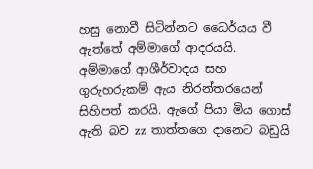හසු නොවී සිටින්නට ධෛර්යය වී ඇත්තේ අම්මාගේ ආදරයයි. අම්මාගේ ආශීර්වාදය සහ ගුරුහරුකම් ඇය නිරන්තරයෙන් සිහිපත් කරයි. ඇගේ පියා මිය ගොස් ඇති බව zz තාත්තගෙ දානෙට බඩුයි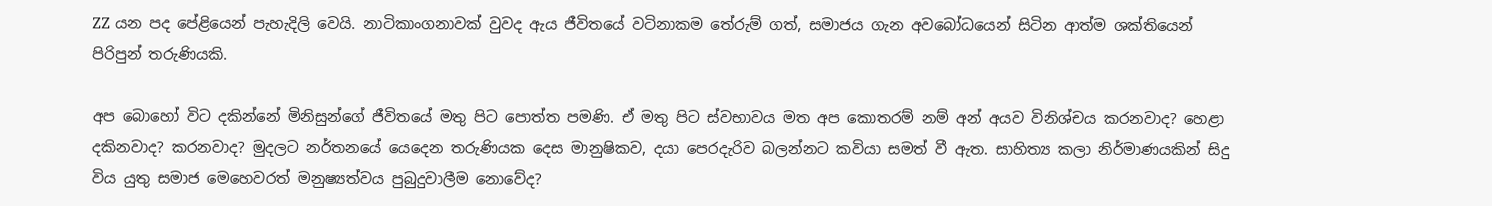ZZ යන පද පේළියෙන් පැහැදිලි වෙයි. නාටිකාංගනාවක් වුවද ඇය ජීවිතයේ වටිනාකම තේරුම් ගත්, සමාජය ගැන අවබෝධයෙන් සිටින ආත්ම ශක්තියෙන් පිරිපුන් තරුණියකි.

අප බොහෝ විට දකින්නේ මිනිසුන්ගේ ජීවිතයේ මතු පිට පොත්ත පමණි. ඒ මතු පිට ස්වභාවය මත අප කොතරම් නම් අන් අයව විනිශ්චය කරනවාද? හෙළා දකිනවාද? කරනවාද? මුදලට නර්තනයේ යෙදෙන තරුණියක දෙස මානුෂිකව, දයා පෙරදැරිව බලන්නට කවියා සමත් වී ඇත. සාහිත්‍ය කලා නිර්මාණයකින් සිදු විය යුතු සමාජ මෙහෙවරත් මනුෂ්‍යත්වය පුබුදුවාලීම නොවේද?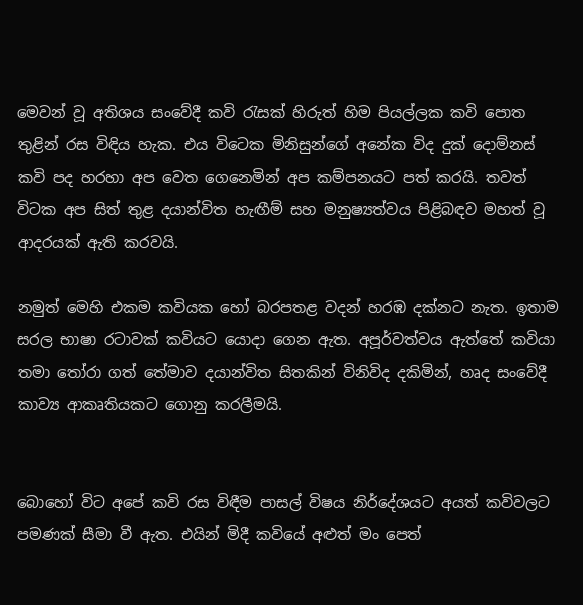මෙවන් වූ අතිශය සංවේදී කවි රැසක් හිරුත් හිම පියල්ලක කවි පොත තුළින් රස විඳිය හැක. එය විටෙක මිනිසුන්ගේ අනේක විද දුක් දොම්නස් කවි පද හරහා අප වෙත ගෙනෙමින් අප කම්පනයට පත් කරයි. තවත් විටක අප සිත් තුළ දයාන්විත හැඟීම් සහ මනුෂ්‍යත්වය පිළිබඳව මහත් වූ ආදරයක් ඇති කරවයි.

නමුත් මෙහි එකම කවියක හෝ බරපතළ වදන් හරඹ දක්නට නැත. ඉතාම සරල භාෂා රටාවක් කවියට යොදා ගෙන ඇත. අපූර්වත්වය ඇත්තේ කවියා තමා තෝරා ගත් තේමාව දයාන්විත සිතකින් විනිවිද දකිමින්, හෘද සංවේදී කාව්‍ය ආකෘතියකට ගොනු කරලීමයි.


බොහෝ විට අපේ කවි රස විඳීම පාසල් විෂය නිර්දේශයට අයත් කවිවලට පමණක් සීමා වී ඇත. එයින් මිදී කවියේ අළුත් මං පෙත්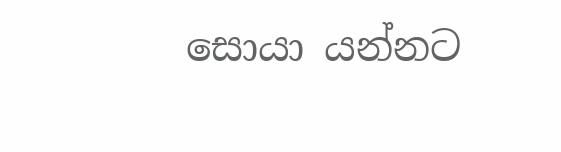සොයා යන්නට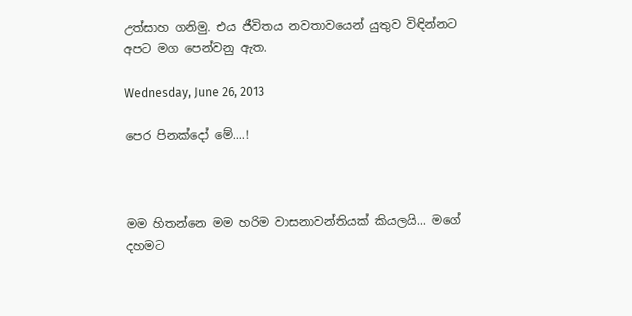උත්සාහ ගනිමු. එය ජීවිතය නවතාවයෙන් යුතුව විඳින්නට අපට මග පෙන්වනු ඇත.

Wednesday, June 26, 2013

පෙර පිනක්දෝ මේ....!



මම හිතන්නෙ මම හරිම වාසනාවන්තියක් කියලයි... මගේ දහමට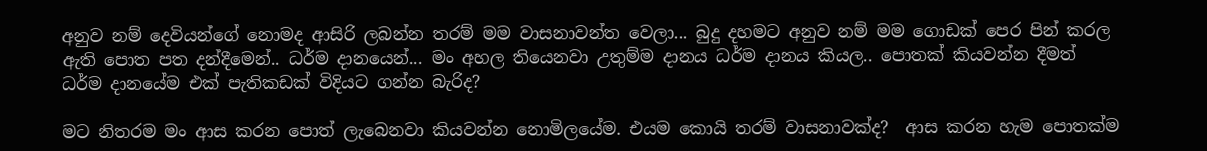අනුව නම් දෙවියන්ගේ නොමද ආසිරි ලබන්න තරම් මම වාසනාවන්ත වෙලා... බුදු දහමට අනුව නම් මම ගොඩක් පෙර පින් කරල ඇති පොත පත දන්දීමෙන්.. ධර්ම දානයෙන්... මං අහල තියෙනවා උතුම්ම දානය ධර්ම දානය කියල.. පොතක් කියවන්න දීමත් ධර්ම දානයේම එක් පැතිකඩක් විදියට ගන්න බැරිද?

මට නිතරම මං ආස කරන පොත් ලැබෙනවා කියවන්න නොමිලයේම. එයම කොයි තරම් වාසනාවක්ද?  ආස කරන හැම පොතක්ම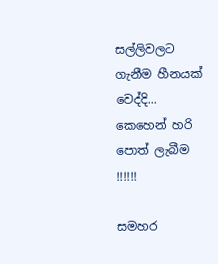සල්ලිවලට ගැනීම හීනයක් වෙද්දි... කෙහෙන් හරි පොත් ලැබීම !!!!!!

සමහර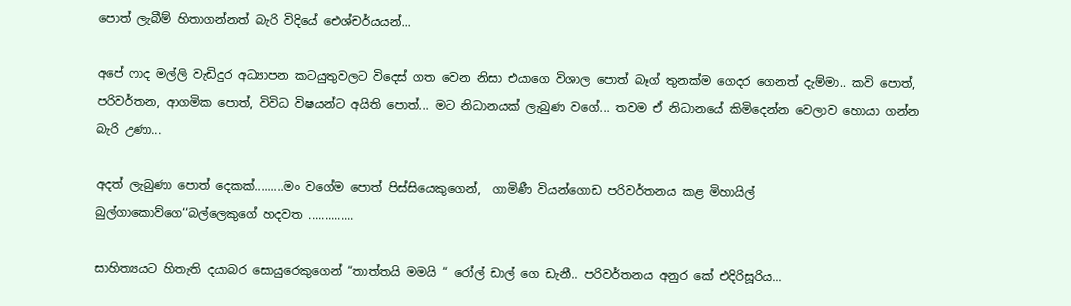පොත් ලැබීම් හිතාගන්නත් බැරි විදියේ ඓශ්චර්යයන්...

අපේ ෆාද මල්ලි වැඩිදුර අධ්‍යාපන කටයුතුවලට විදෙස් ගත වෙන නිසා එයාගෙ විශාල පොත් බෑග් තුනක්ම ගෙදර ගෙනත් දැම්මා.. කවි පොත්, පරිවර්තන, ආගමික පොත්, විවිධ විෂයන්ට අයිති පොත්... මට නිධානයක් ලැබුණ වගේ... තවම ඒ නිධානයේ කිමිදෙන්න වෙලාව හොයා ගන්න බැරි උණා...

අදත් ලැබුණා පොත් දෙකක්.........මං වගේම පොත් පිස්සියෙකුගෙන්,  ගාමිණී වියන්ගොඩ පරිවර්තනය කළ මිහායිල් බුල්ගාකොව්ගෙ‘‘බල්ලෙකුගේ හදවත ..............

සාහිත්‍යයට හිතැති දයාබර සොයුරෙකුගෙන් “තාත්තයි මමයි “ රෝල් ඩාල් ගෙ ඩැනී.. පරිවර්තනය අනුර කේ එදිරිසූරිය...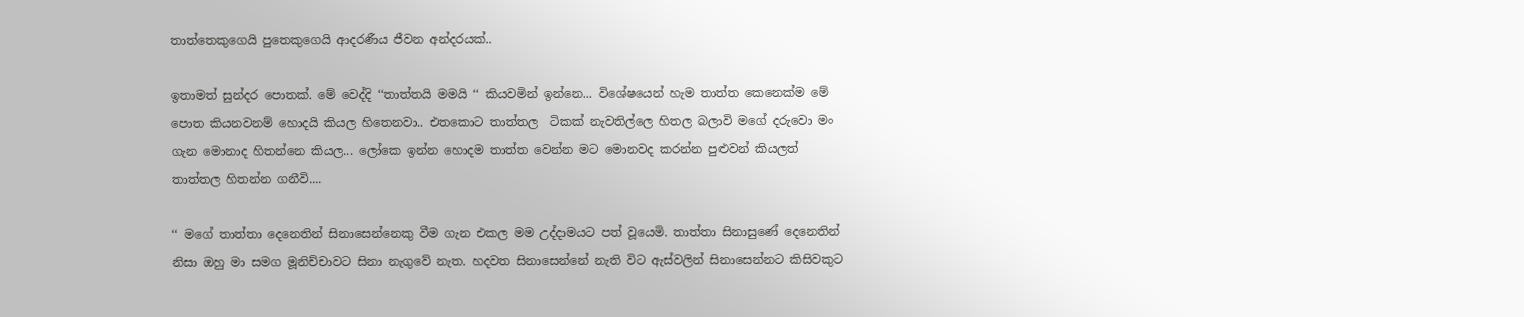තාත්තෙකුගෙයි පුතෙකුගෙයි ආදරණීය ජීවන අන්දරයක්..

ඉතාමත් සුන්දර පොතක්. මේ වෙද්දි ‘‘තාත්තයි මමයි ‘‘ කියවමින් ඉන්නෙ... විශේෂයෙන් හැම තාත්ත කෙනෙක්ම මේ පොත කියනවනම් හොදයි කියල හිතෙනවා.. එතකොට තාත්තල  ටිකක් නැවතිල්ලෙ හිතල බලාවි මගේ දරුවො මං ගැන මොනාද හිතන්නෙ කියල... ලෝකෙ ඉන්න හොදම තාත්ත වෙන්න මට මොනවද කරන්න පුළුවන් කියලත් තාත්තල හිතන්න ගනීවි....

‘‘ මගේ තාත්තා දෙනෙතින් සිනාසෙන්නෙකු වීම ගැන එකල මම උද්දාමයට පත් වූයෙමි. තාත්තා සිනාසුණේ දෙනෙතින් නිසා ඔහු මා සමග මූනිච්චාවට සිනා නැගුවේ නැත. හදවත සිනාසෙන්නේ නැති විට ඇස්වලින් සිනාසෙන්නට කිසිවකුට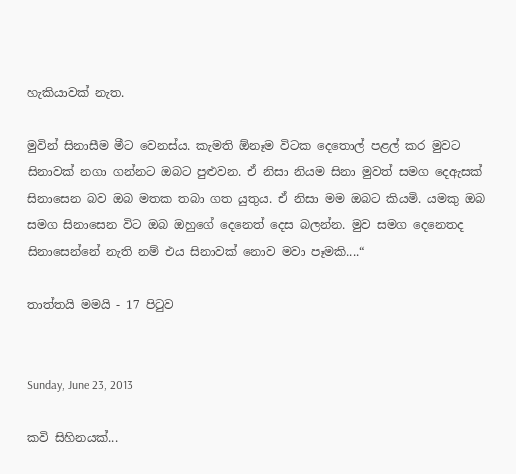හැකියාවක් නැත.

මුවින් සිනාසීම මීට වෙනස්ය. කැමති ඕනෑම විටක දෙතොල් පළල් කර මුවට සිනාවක් නගා ගන්නට ඔබට පුළුවන. ඒ නිසා නියම සිනා මුවත් සමග දෙඇසක් සිනාසෙන බව ඔබ මතක තබා ගත යුතුය. ඒ නිසා මම ඔබට කියමි. යමකු ඔබ සමග සිනාසෙන විට ඔබ ඔහුගේ දෙනෙත් දෙස බලන්න. මුව සමග දෙනෙතද සිනාසෙන්නේ නැති නම් එය සිනාවක් නොව මවා පෑමකි....“

තාත්තයි මමයි - 17 පිටුව


Sunday, June 23, 2013

කවි සිහිනයක්...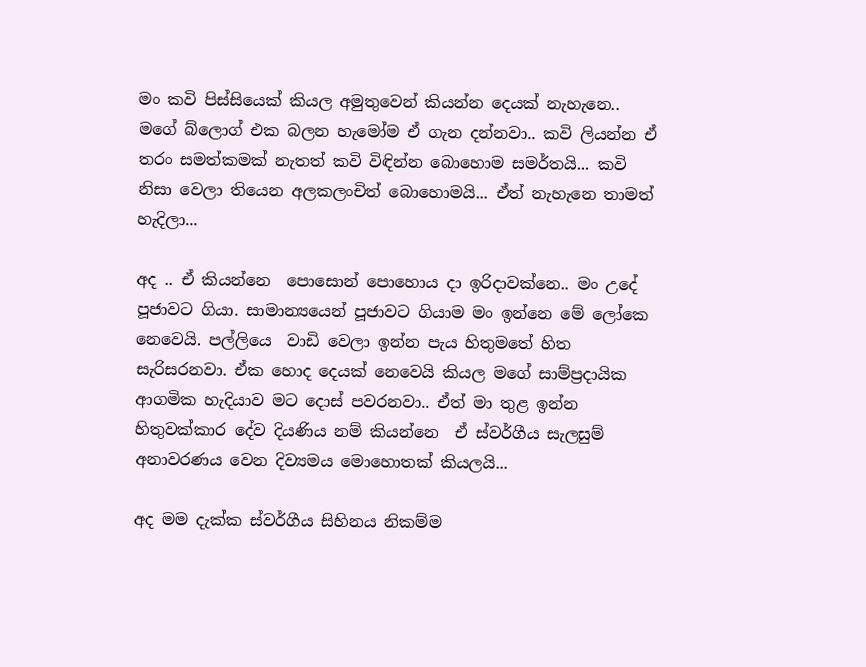මං කවි පිස්‍සියෙක් කියල අමුතු‍වෙන් කියන්න ‍දෙයක් නැහැ‍නෙ.. ම‍ගේ ‍බ්‍ලොග් එක බලන හැ‍මෝම ඒ ගැන දන්නවා.. කවි ලියන්න ඒ තරං සමත්කමක් නැතත් කවි විඳින්න ‍බො‍හොම සමර්තයි... කවි නිසා ‍වෙලා ති‍යෙන අලකලංචිත් ‍බොහොමයි... ඒත් නැහැ‍‍නෙ තාමත් හැදිලා...

අද .. ඒ කියන්‍‍‍නෙ  ‍‍පො‍සොන් පො‍හොය දා ඉරිදාවක්නෙ.. මං උ‍දේ පූජාවට ගියා. සාමාන්‍යයෙන් පූජාවට ගියාම මං ඉන්නෙ මේ ‍ලෝ‍‍කෙ නෙ‍වෙයි. පල්ලි‍‍යෙ  වාඩි ‍වෙලා ඉන්න පැය හිතුම‍තේ හිත සැරිසරනවා. ඒක ‍හොද ‍දෙයක් ‍නෙ‍වෙයි කියල මගේ සාම්ප්‍රදායික ආගමික හැදියාව මට ‍දොස් පවරනවා.. ඒත් මා තුළ ඉන්න හිතුවක්කාර ‍‍‍දේව දියණිය නම් කියන්නෙ  ඒ ස්වර්ගීය සැලසුම් අනාවරණය වෙන දිව්‍යමය ‍‍මො‍හොතක් කියලයි...

අද මම දැක්ක ස්වර්ගීය සිහිනය නිකම්ම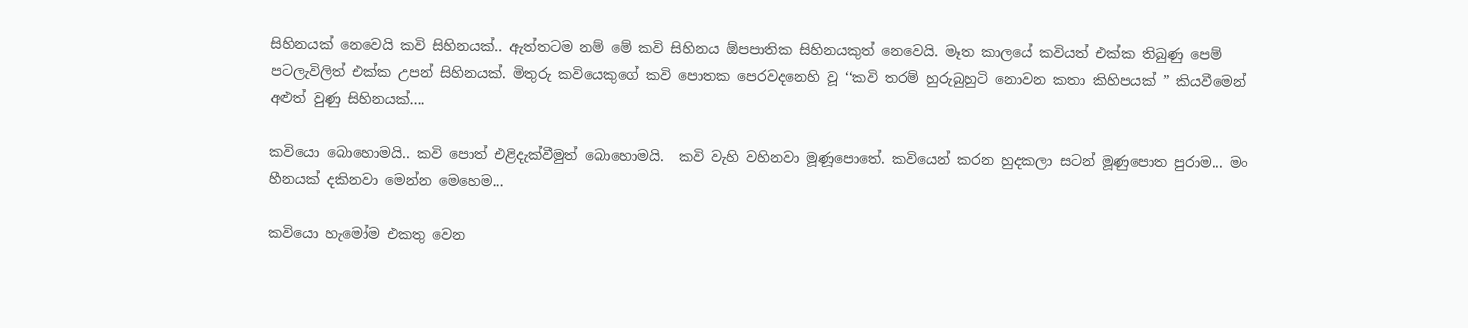සිහිනයක් ‍නෙ‍වෙයි කවි සිහිනයක්.. ඇත්තටම නම් ‍මේ කවි සිහිනය ඕපපාතික සිහිනයකුත් ‍නෙ‍වෙයි. මෑත කාල‍යේ කවියත් එක්ක තිබුණු ‍පෙම් පටලැවිලිත් එක්ක උපන් සිහිනයක්. මිතුරු කවියෙකු‍ගේ කවි ‍පොතක ‍පෙරවද‍නෙහි වූ ‘‘කවි තරම් හුරුබුහුටි නොවන කතා කිහිපයක් ” කියවී‍මෙන් අළුත් වුණු සිහිනයක්....

කවි‍යො ‍බො‍හොමයි.. කවි ‍පොත් එළිදැක්වීමුත් ‍බො‍හොමයි.  කවි වැහි වහිනවා මූණූ‍පො‍තේ. කවි‍යෙන් කරන හුදකලා සටන් මූණු‍පොත පුරාම... මං හීනයක් දකිනවා ‍මෙන්න ‍මෙ‍හෙම...

කවි‍යො හැ‍මෝම එකතු ‍වෙන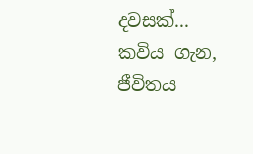දවසක්... කවිය ගැන, ජීවිතය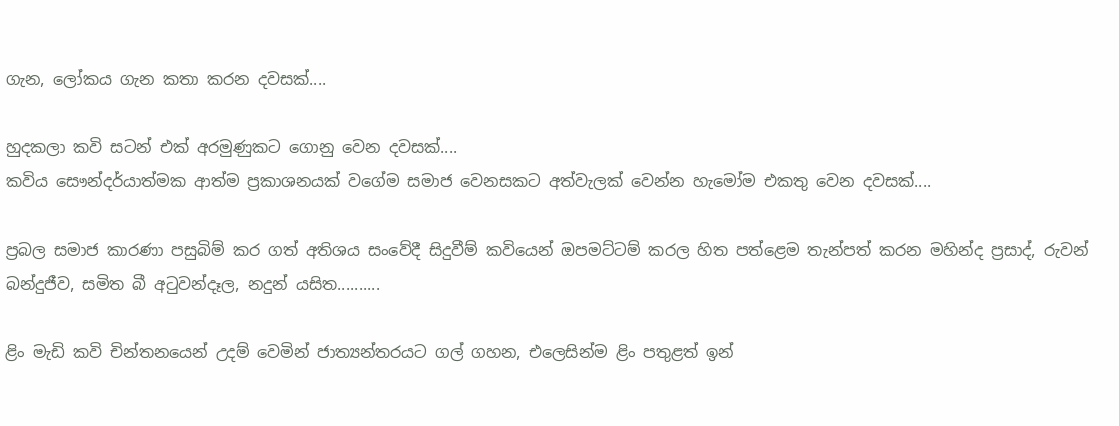ගැන, ලෝකය ගැන කතා කරන දවසක්....

හුදකලා කවි සටන් එක් අරමුණුකට ‍ගොනු ‍වෙන දවසක්....
කවිය සෞන්දර්යාත්මක ආත්ම ප්‍රකාශනයක් ‍ව‍ගේම සමාජ වෙනසකට අත්වැලක් වෙන්න හැමෝම එකතු වෙන දවසක්....

ප්‍රබල සමාජ කාරණා පසුබිම් කර ගත් අතිශය සං‍වේදී සිදුවීම් කවි‍යෙන් ඔපමට්ටම් කරල හිත පත්ළෙම තැන්පත් කරන මහින්ද ප්‍රසාද්, රුවන් බන්දුජීව, සමිත බී අටුවන්දෑල, නදුන් යසිත..........

ළිං මැඩි කවි චින්තන‍යෙන් උදම් ‍වෙමින් ජාත්‍යන්තරයට ගල් ගහන, එලෙසින්ම ළිං පතුළත් ඉන්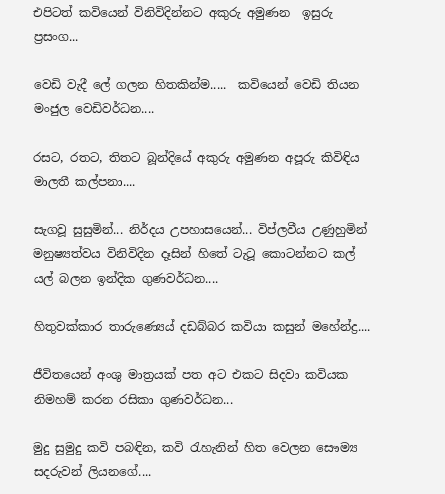එපිටත් කවියෙන් විනිවිදින්නට අකුරු අමුණන  ඉසුරු ප්‍රසංග...

වෙඩි වැදී ලේ ගලන හිතකින්ම.....  කවියෙන් වෙඩි තියන මංජුල වෙඩිවර්ධන....

රසට, රතට, තිතට බූන්දියේ අකුරු අමුණන අපූරු කිවිඳිය මාලතී කල්පනා....

සැගවූ සුසුමින්... නිර්දය උපහාසයෙන්... විප්ලවීය උණුහුමින් මනුෂ්‍යත්වය විනිවිදින දෑසින් හිතේ ටැටූ කොටන්නට කල් යල් බලන ඉන්දික ගුණවර්ධන....

හිතුවක්කාර තාරුණ්‍යෙය් දඩබ්බර කවියා කසුන් මහේන්ද්‍ර....

ජීවිතයෙන් අංශු මාත්‍රයක් පත අට එකට සිදවා කවියක නිමහම් කරන රසිකා ගුණවර්ධන...

මුදු සුමුදු කවි පබඳින, කවි රැහැනින් හිත වෙලන සෞම්‍ය සදරුවන් ලියනගේ....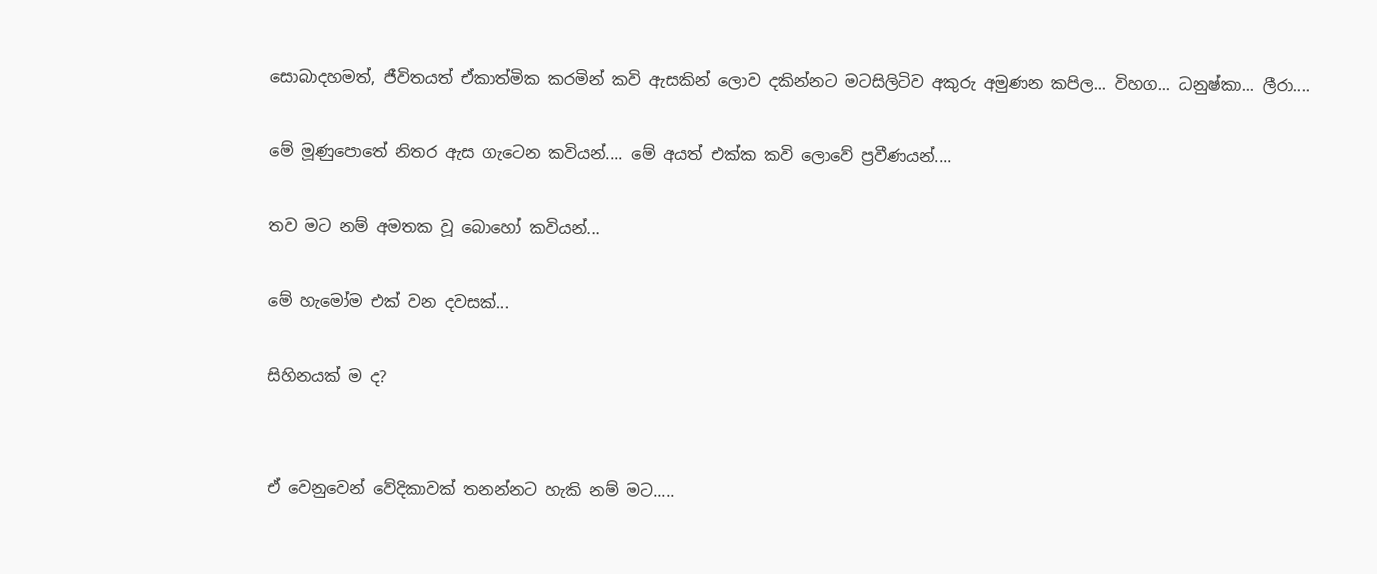සොබාදහමත්, ජීවිතයත් ඒකාත්මික කරමින් කවි ඇසකින් ලොව දකින්නට මටසිලිටිව අකුරු අමුණන කපිල... විහග... ධනුෂ්කා... ලීරා....

මේ මූණුපොතේ නිතර ඇස ගැටෙන කවියන්.... මේ අයත් එක්ක කවි ලොවේ ප්‍රවීණයන්....

තව මට නම් අමතක වූ බොහෝ කවියන්...

මේ හැමෝම එක් වන දවසක්...

සිහිනයක් ම ද?


ඒ වෙනුවෙන් වේදිකාවක් තනන්නට හැකි නම් මට.....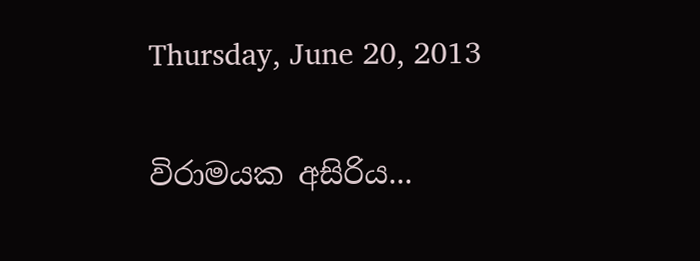Thursday, June 20, 2013

විරාමයක අසිරිය...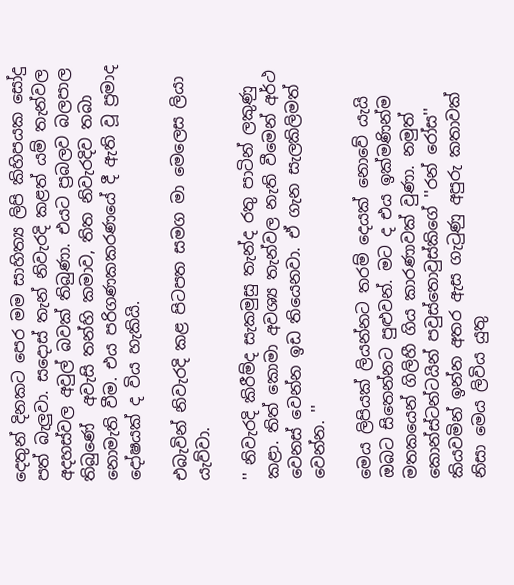දෙතුන් දිනකට පෙර මම සාහිත්‍ය ලිපි කිහිපයක සෝදු පත් බැලුවා. සදොස් තැන් නිවැරදි කළත් යම් තැන්වල අදහස්වල අවුල් බවක් තිබුණා. එයට ප්‍රබලව බලපාල තිබුණේ  අවැසි තන්හි කමාව, තිත නිවැරදිව තබා නොමැති වීම. එය පරිගණකකරණයේ දී ඇති වූ ප්‍රමාද දෝෂයක් ද විය හැකියි.

එබැවින් නිවැරදි කළ පිටපත සමග මා මෙලෙස ලියා යැව්වා.

'' නිවැරදි කිරීම්ද සැකමුසු තැන්ද රතු පාටින් ලකුණු කළා. තිත් කොමා අවශ්‍ය තැන්වල නැති වීමෙන් අර්ථ වෙනස් වෙන්න ඉඩ තියෙනවා. ඒ ගැන සැලකිලිමත් වෙන්න. ''

මෙය ලිපියක් ලියන්නට තරම් දෙයක් නොවේ යැයි ඔබට සිතෙන්නට පුළුවන්. මට ද එය ඉක්මණින්ම මතකයෙන් ගිලිහී ගිය කාරණාවක් වුණා. නමුත් කොන්ස්ටන්ටයින් පවුස්තොවුස්කිගේ ''රන් රෝස'' කියවමින් ඉන්න අතර ඇස ගැටුණු අපුරු කතාවක් නිසා මෙය ලිවිය යුතු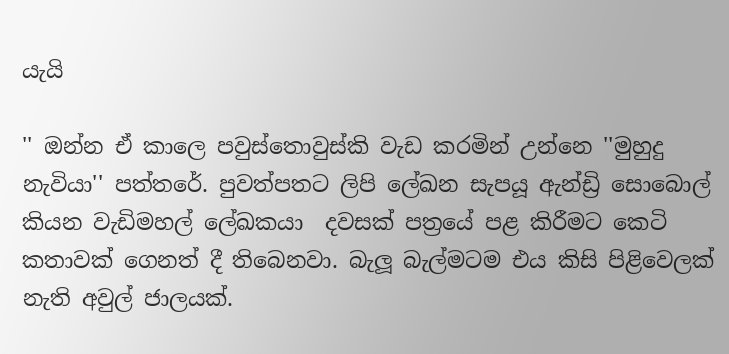යැයි

'' ඔන්න ඒ කාලෙ පවුස්තොවුස්කි වැඩ කරමින් උන්නෙ ''මුහුදු නැවියා'' පත්තරේ. පුවත්පතට ලිපි ලේඛන සැපයූ ඇන්ඩ්‍රි සොබොල් කියන වැඩිමහල් ලේඛකයා  දවසක් පත්‍රයේ පළ කිරීමට කෙටි කතාවක් ගෙනත් දී තිබෙනවා. බැලූ බැල්මටම එය කිසි පිළිවෙලක් නැති අවුල් ජාලයක්.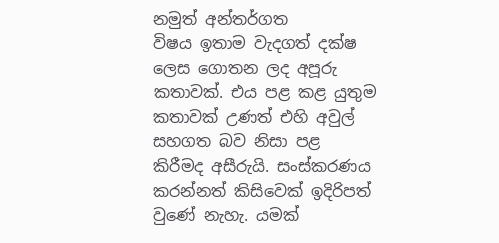නමුත් අන්තර්ගත විෂය ‍ඉතාම වැදගත් දක්ෂ ලෙස ගොතන ලද අපූරු කතාවක්. එය පළ කළ යුතුම කතාවක් උණත් එහි අවුල් සහගත බව නිසා පළ කිරීමද අසීරුයි. සංස්කරණය කරන්නත් කිසිවෙක් ඉදිරිපත් වුණේ නැහැ. යමක්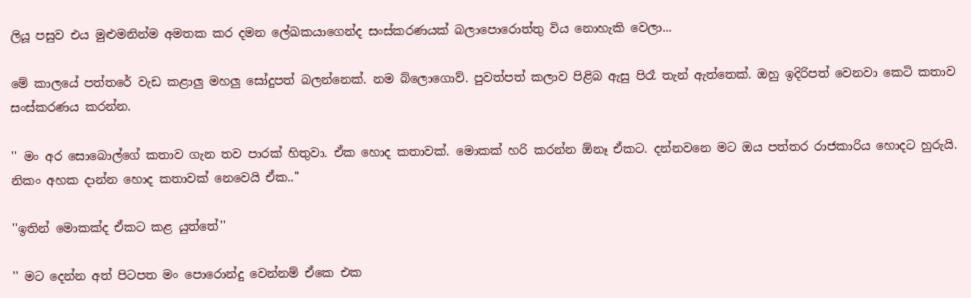ලියූ පසුව එය මුළුමනින්ම අමතක කර දමන ලේඛකයාගෙන්ද සංස්කරණයක් බලාපොරොත්තු විය නොහැකි වෙලා...

මේ කාලයේ පත්තරේ වැඩ කළාලු මහලු සෝදුපත් බලන්නෙක්. නම බ්ලොගොව්. පුවත්පත් කලාව පිළිබ ඇසු පිරෑ තැන් ඇත්තෙක්. ඔහු ඉදිරිපත් වෙනවා කෙටි කතාව සංස්කරණය කරන්න.

'' මං අර සොබොල්ගේ කතාව ගැන තව පාරක් හිතුවා. ඒක ‍හොද කතාවක්. මොකක් හරි කරන්න ඕනෑ ඒකට. දන්නවනෙ මට ඔය පත්තර රාජකාරිය හොදට හුරුයි. නිකං අහක දාන්න හොද කතාවක් නෙවෙයි ඒක..''

''ඉතින් මොකක්ද ඒකට කළ යුත්තේ''

'' මට දෙන්න අත් පිටපත මං පොරොන්දු වෙන්නම් ඒකෙ එක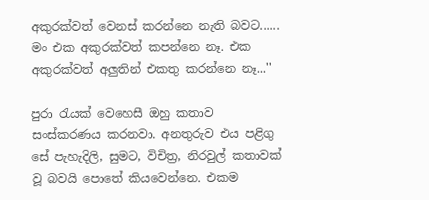අකුරක්වත් වෙනස් කරන්නෙ නැති බවට...... මං එක අකුරක්වත් කපන්නෙ නෑ. එක අකුරක්වත් අලුතින් එකතු කරන්නෙ නෑ...''

පුරා රැයක් වෙහෙසී ඔහු කතාව සංස්කරණය කරනවා. අනතුරුව එය පළිගු සේ පැහැදිලි, සුමට, විචිත්‍ර, නිරවුල් කතාවක් වූ බවයි පොතේ කියවෙන්නෙ. එකම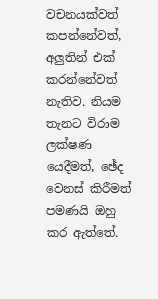වචනයක්වත් කපන්නේවත්, අලුතින් එක් කරන්නේවත් නැතිව. නියම තැනට විරාම ලක්ෂණ යෙදීමත්, ඡේද වෙනස් කිරීමත් පමණයි ඔහු කර ඇත්තේ.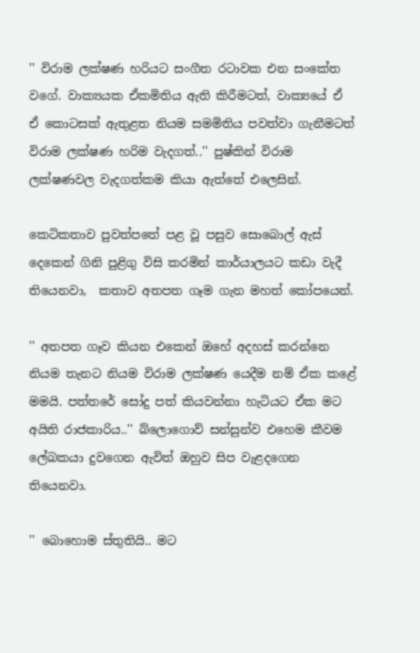'' විරාම ලක්ෂණ හරියට සංගීත රටාවක එන සංකේත වගේ. වාක්‍යයක ඒකමිතිය ඇති කිරීමටත්, වාක්‍යයේ ඒ ඒ ‍කොටසක් ඇතුළත නියම සමමිතිය පවත්වා ගැනීමටත් විරාම ලක්ෂණ හරිම වැදගත්..'' පුෂ්කින් විරාම ලක්ෂණවල වැදගත්කම කියා ඇත්තේ එලෙසින්.

කෙටිකතාව පුවත්පතේ පළ වූ පසුව සොබොල් ඇස් දෙකෙන් ගිනි පුළිගු විසි කරමින් කාර්යාලයට කඩා වැදී තියෙනවා,  කතාව අතපත ගෑම ගැන මහත් කෝපයෙන්.

'' අතපත ගෑව කියන එකෙන් ඔහේ අදහස් කරන්නෙ නියම තැනට නියම විරාම ලක්ෂණ යෙදීම නම් ඒක කළේ මමයි. පත්තරේ සෝදු පත් කියවන්නා හැටියට ඒක මට අයිති රාජකාරිය..'' බ්ලොගොව් සන්සුන්ව එහෙම කීවම ලේඛකයා දුවගෙන ඇවිත් ඔහුව සිප වැළදගෙන තියෙනවා.

'' බොහොම ස්තුතියි.. මට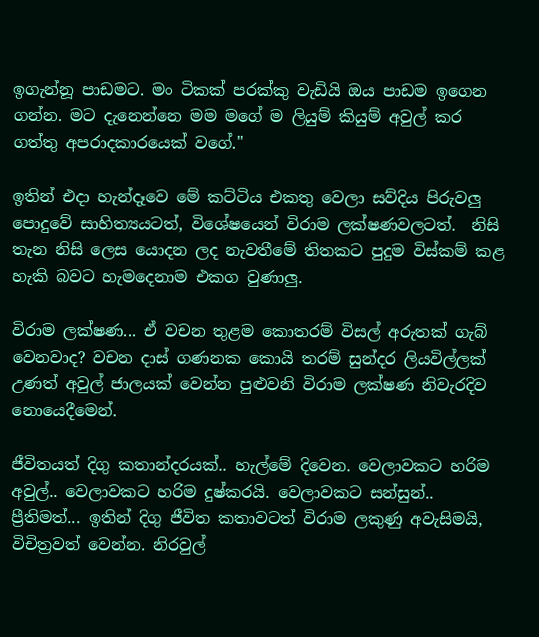ඉගැන්නූ පාඩමට. මං ටිකක් පරක්කු වැඩියි ඔය පාඩම ඉගෙන ගන්න. මට දැනෙන්නෙ මම මගේ ම ලියුම් කියුම් අවුල් කර ගත්තු අපරාදකාරයෙක් ව‍ගේ.''

ඉතින් එදා හැන්දෑවෙ මේ කට්ටිය එකතු වෙලා සව්දිය පිරුවලු පොදුවේ සාහිත්‍යයටත්, විශේෂයෙන් විරාම ලක්ෂණවලටත්.  නිසි තැන නිසි ලෙස යොදන ලද නැවතීමේ තිතකට පුදුම විස්කම් කළ හැකි බවට හැමදෙනාම එකග වුණාලු.

විරාම ලක්ෂණ... ඒ වචන තුළම කොතරම් විසල් අරුතක් ගැබ් වෙනවාද? වචන දාස් ගණනක කොයි තරම් සුන්දර ලියවිල්ලක් උණත් අවුල් ජාලයක් වෙන්න පුළුවනි විරාම ලක්ෂණ නිවැරදිව නොයෙදීමෙන්.

ජීවිතයත් දිගු කතාන්දරයක්.. හැල්මේ දිවෙන. වෙලාවකට හරිම අවුල්.. වෙලාවකට හරිම දුෂ්කරයි. වෙලාවකට සන්සුන්.. ප්‍රීතිමත්... ඉතින් දිගු ජීවිත කතාවටත් විරාම ලකුණු අවැසිමයි, විචිත්‍රවත් වෙන්න. නිරවුල්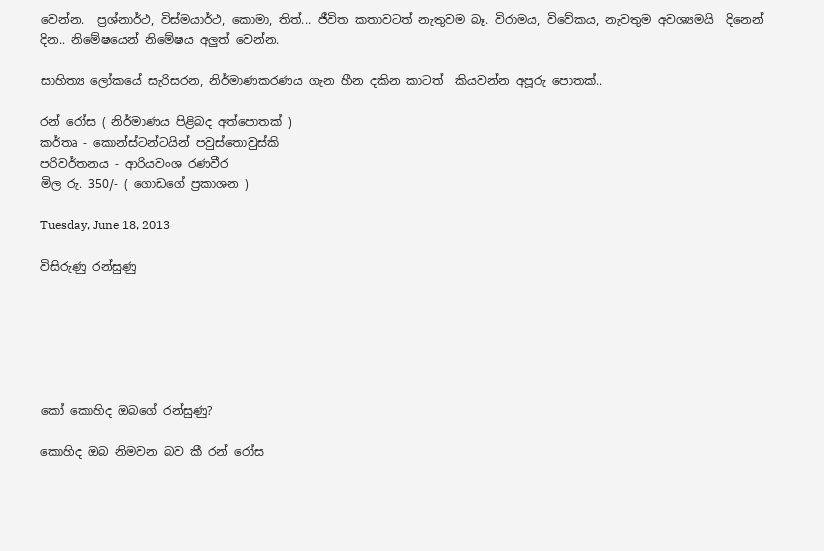වෙන්න.  ප්‍රශ්නාර්ථ, විස්මයාර්ථ, කොමා, තිත්... ජීවිත කතාවටත් නැතුවම බෑ. විරාමය, විවේකය, නැවතුම අවශ්‍යමයි  දිනෙන් දින.. නිමේෂයෙන් නිමේෂය අලුත් වෙන්න.

සාහිත්‍ය ලෝකයේ සැරිසරන, නිර්මාණකරණය ගැන හීන දකින කාටත්  කියවන්න අපූරු පොතක්..

රන් රෝස ( නිර්මාණය පිළිබද අත්පොතක් )
කර්තෘ - කොන්ස්ටන්ටයින් පවුස්තොවුස්කි
පරිවර්තනය - ආරියවංශ රණවීර
මිල රු. 350/- ( ගොඩගේ ප්‍රකාශන )

Tuesday, June 18, 2013

විසිරුණු රන්සුණු






කෝ කොහිද ඔබගේ රන්සුණු?

කොහිද ඔබ නිමවන බව කී රන් රෝස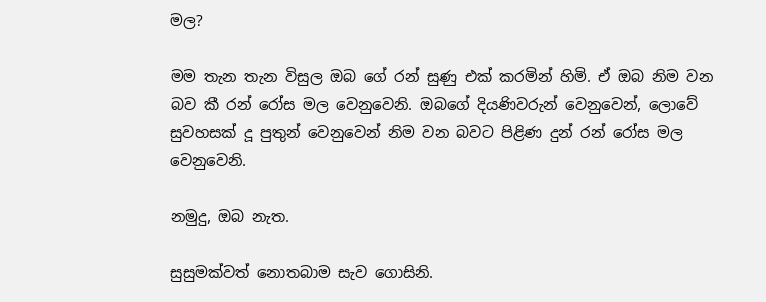මල?

මම තැන තැන විසුල ඔබ ගේ රන් සුණු එක් කරමින් හිමි. ඒ ඔබ නිම වන බව කී රන් රෝස මල වෙනුවෙනි. ඔබගේ දියණිවරුන් වෙනුවෙන්, ලොවේ සුවහසක් දූ පුතුන් වෙනුවෙන් නිම වන බවට පිළිණ දුන් රන් රෝස මල වෙනුවෙනි.

නමුදු, ඔබ නැත.

සුසුමක්වත් නොතබාම සැව ගොසිනි.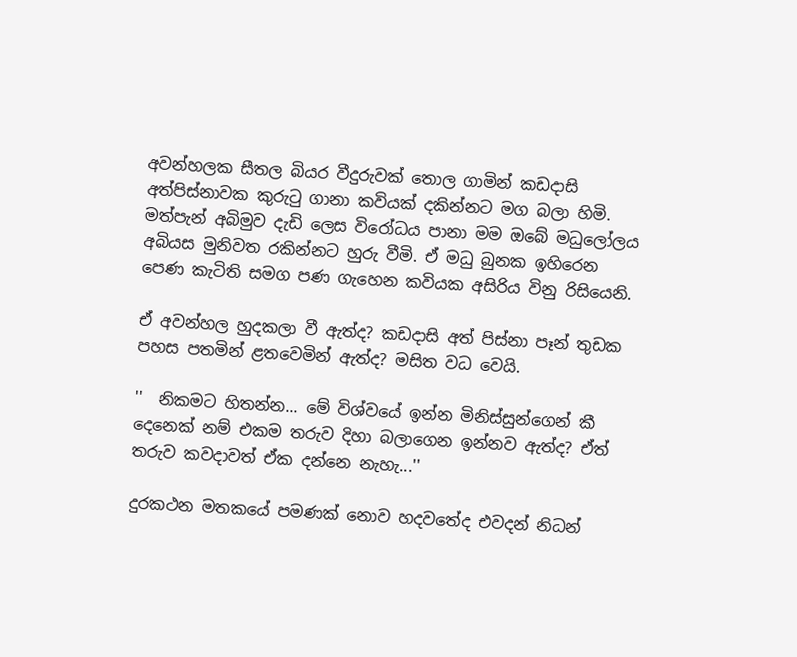අවන්හලක සීතල බියර වීදුරුවක් තොල ගාමින් කඩදාසි අත්පිස්නාවක කුරුටු ගානා කවියක් දකින්නට මග බලා හිමි. මත්පැන් අබිමුව දැඩි ලෙස විරෝධය පානා මම ඔබේ මධුලෝලය අබියස මුනිවත රකින්නට හුරු වීමි. ඒ මධු බුනක ඉහිරෙන පෙණ කැටිති සමග පණ ගැහෙන කවියක අසිරිය විනු රිසියෙනි.

ඒ අවන්හල හුදකලා වී ඇත්ද? කඩදාසි අත් පිස්නා පෑන් තුඩක පහස පතමින් ළතවෙමින් ඇත්ද? මසිත වධ වෙයි.

''  නිකමට හිතන්න... මේ විශ්වයේ ඉන්න මිනිස්සුන්ගෙන් කී දෙනෙක් නම් එකම තරුව දිහා බලාගෙන ඉන්නව ඇත්ද? ඒත් තරුව කවදාවත් ඒක දන්නෙ නැහැ...''

දුරකථන මතකයේ පමණක් නො‍ව හදවතේද එවදන් නිධන්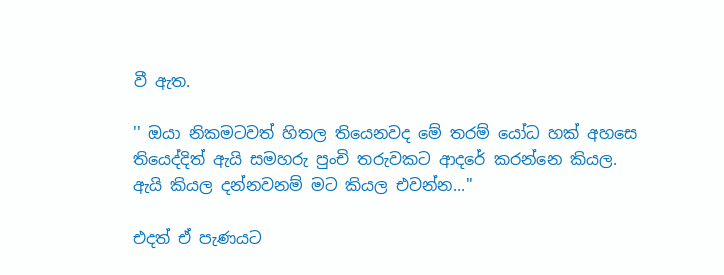වී ඇත.

'' ඔයා නිකමටවත් හිතල තියෙනවද මේ තරම් යෝධ හක් අහසෙ තියෙද්දිත් ඇයි සමහරු පුංචි තරුවකට ආදරේ කරන්නෙ කියල. ඇයි කියල දන්නවනම් මට කියල එවන්න...''

එදත් ඒ පැණයට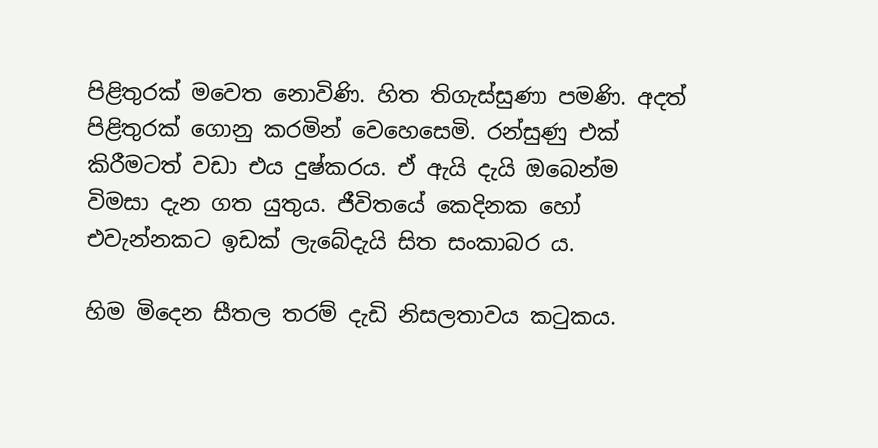පිළිතුරක් මවෙත නොවිණි. හිත තිගැස්සුණා පමණි. අදත් පිළිතුරක් ගොනු කරමින් වෙහෙසෙමි. රන්සුණු එක් කිරීමටත් වඩා එය දුෂ්කරය. ඒ ඇයි දැයි ඔබෙන්ම විමසා දැන ගත යුතුය. ජීවිතයේ කෙදිනක හෝ එවැන්නකට ඉඩක් ලැබේදැයි සිත සංකාබර ය.

හිම මිදෙන සීතල තරම් දැඩි නිසලතාවය කටුකය.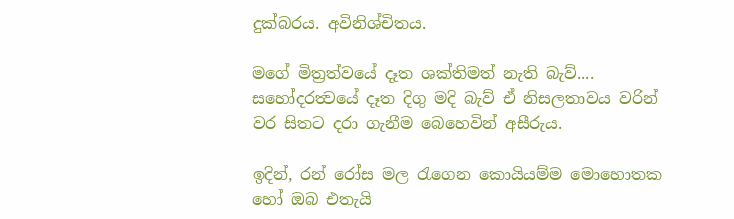දුක්බරය. අවිනිශ්චිතය.

මගේ මිත්‍රත්වයේ දෑත ශක්තිමත් නැති බැව්.... සහෝදරත්‍වයේ දෑත දිගු මදි බැව් ඒ නිසලතාවය වරින් වර සිතට දරා ගැනීම බෙහෙවින් අසීරුය.

ඉදින්, රන් රෝස මල රැගෙන කොයියම්ම මොහොතක හෝ ඔබ එතැයි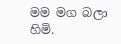මම මග බලා හිමි.